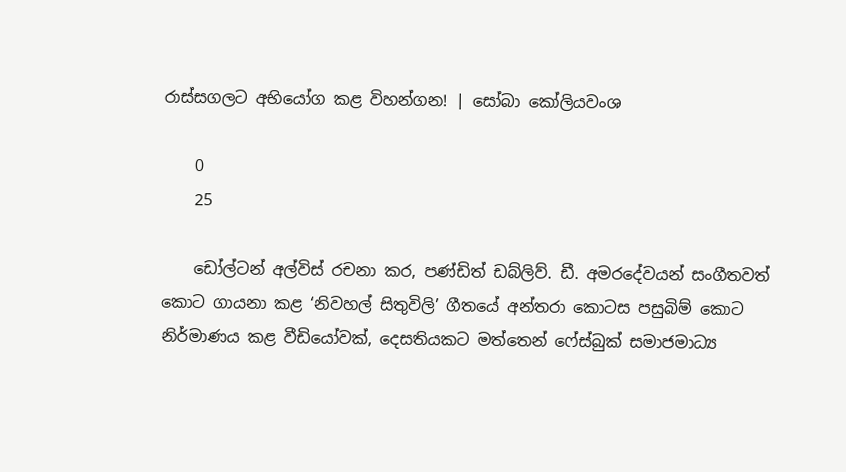රාස්සගලට අභියෝග කළ විහන්ගන! | සෝබා කෝලියවංශ

    0
    25

    ඩෝල්ටන් අල්විස් රචනා කර, පණ්ඩිත් ඩබ්ලිව්. ඩී. අමරදේවයන් සංගීතවත් කොට ගායනා කළ ‘නිවහල් සිතුවිලි’ ගීතයේ අන්තරා කොටස පසුබිම් කොට නිර්මාණය කළ වීඩියෝවක්, දෙසතියකට මත්තෙන් ෆේස්බුක් සමාජමාධ්‍ය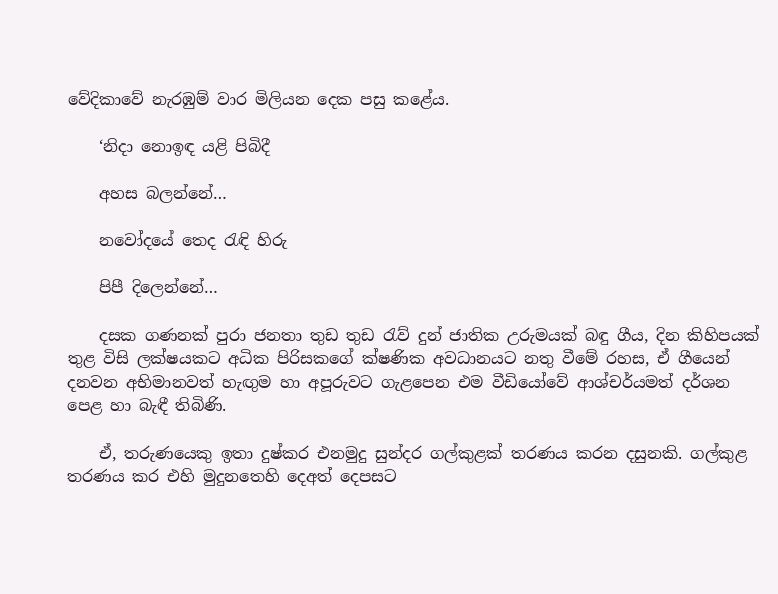වේදිකාවේ නැරඹුම් වාර මිලියන දෙක පසු කළේය.

    ‘නිදා නොඉඳ යළි පිබිදී

    අහස බලන්නේ…

    නවෝදයේ තෙද රැඳි හිරු

    පිපී දිලෙන්නේ…

    දසක ගණනක් පුරා ජනතා තුඩ තුඩ රැව් දුන් ජාතික උරුමයක් බඳු ගීය, දින කිහිපයක් තුළ විසි ලක්ෂයකට අධික පිරිසකගේ ක්ෂණික අවධානයට නතු වීමේ රහස, ඒ ගීයෙන් දනවන අභිමානවත් හැඟුම හා අපූරුවට ගැළපෙන එම වීඩියෝවේ ආශ්චර්යමත් දර්ශන පෙළ හා බැඳී තිබිණි.

    ඒ, තරුණයෙකු ඉතා දුෂ්කර එනමුදු සුන්දර ගල්කුළක් තරණය කරන දසුනකි. ගල්කුළ තරණය කර එහි මුදුනතෙහි දෙඅත් දෙපසට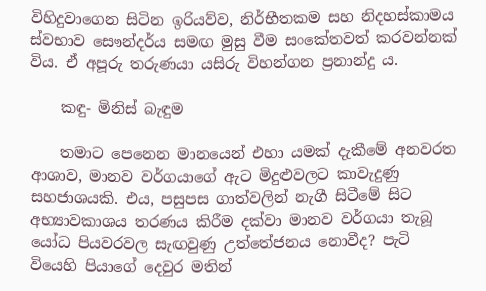විහිදුවාගෙන සිටින ඉරියව්ව, නිර්භීතකම සහ නිදහස්කාමය ස්වභාව සෞන්දර්ය සමඟ මුසු වීම සංකේතවත් කරවන්නක් විය. ඒ අපූරු තරුණයා යසිරු විහන්ගන ප්‍රනාන්දු ය.

    කඳු- මිනිස් බැඳුම

    තමාට පෙනෙන මානයෙන් එහා යමක් දැකීමේ අනවරත ආශාව, මානව වර්ගයාගේ ඇට මිදුළුවලට කාවැදුණු සහජාශයකි. එය, පසුපස ගාත්වලින් නැගී සිටීමේ සිට අභ්‍යාවකාශය තරණය කිරීම දක්වා මානව වර්ගයා තැබූ යෝධ පියවරවල සැඟවුණු උත්තේජනය නොවීද? පැටි වියෙහි පියාගේ දෙවුර මතින්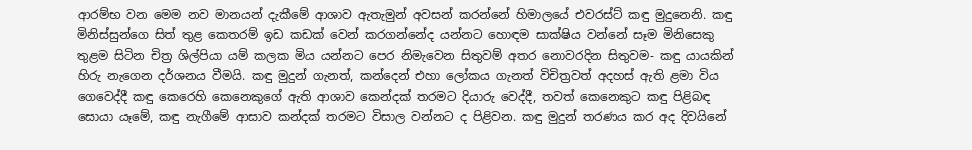ආරම්භ වන මෙම නව මානයන් දැකීමේ ආශාව ඇතැමුන් අවසන් කරන්නේ හිමාලයේ එවරස්ට් කඳු මුදුනෙනි. කඳු මිනිස්සුන්ගෙ සිත් තුළ කෙතරම් ඉඩ කඩක් වෙන් කරගන්නේද යන්නට හොඳම සාක්ෂිය වන්නේ සෑම මිනිසෙකු තුළම සිටින චිත්‍ර ශිල්පියා යම් කලක මිය යන්නට පෙර නිමැවෙන සිතුවම් අතර නොවරදින සිතුවම- කඳු යායකින් හිරු නැගෙන දර්ශනය වීමයි. කඳු මුදුන් ගැනත්, කන්දෙන් එහා ලෝකය ගැනත් විචිත්‍රවත් අදහස් ඇති ළමා විය ගෙවෙද්දී කඳු කෙරෙහි කෙනෙකුගේ ඇති ආශාව කෙන්දක් තරමට දියාරු වෙද්දී, තවත් කෙනෙකුට කඳු පිළිබඳ සොයා යෑමේ, කඳු නැගීමේ ආසාව කන්දක් තරමට විසාල වන්නට ද පිළිවන. කඳු මුදුන් තරණය කර අද දිවයිනේ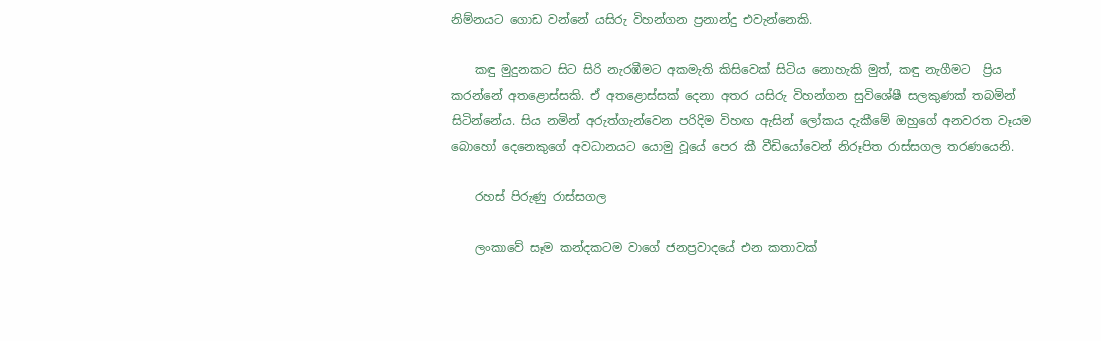නිම්නයට ගොඩ වන්නේ යසිරු විහන්ගන ප්‍රනාන්දු එවැන්නෙකි.

    කඳු මුදුනකට සිට සිරි නැරඹීමට අකමැති කිසිවෙක් සිටිය නොහැකි මුත්, කඳු නැගීමට  ප්‍රිය කරන්නේ අතළොස්සකි. ඒ අතළොස්සක් දෙනා අතර යසිරු විහන්ගන සුවිශේෂී සලකුණක් තබමින් සිටින්නේය. සිය නමින් අරුත්ගැන්වෙන පරිදිම විහඟ ඇසින් ලෝකය දැකීමේ ඔහුගේ අනවරත වෑයම බොහෝ දෙනෙකුගේ අවධානයට යොමු වූයේ පෙර කී වීඩියෝවෙන් නිරූපිත රාස්සගල තරණයෙනි.

    රහස් පිරුණු රාස්සගල

    ලංකාවේ සෑම කන්දකටම වාගේ ජනප්‍රවාදයේ එන කතාවක්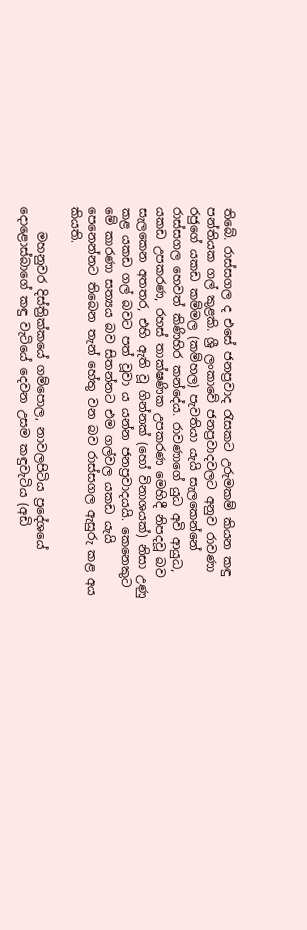තිබේ. රාස්සගල ද එසේ ජනප්‍රවාද රැසකට උරුමකම් කියන කඳු පන්තියක ගල් කුළකි. ශ්‍රී ලංකාවේ ජනප්‍රවාදවලට අනුව රාවණා රජුගේ යකඩ කම්මල (කම්හල) පැවතියා යැයි සැලකෙන්නේ රාස්සගල හෙවත් කිණිහිර කන්දේය. රාවණාගේ යුධ අවි ආයුධ, යකඩ උපකරණ, රහස් තාක්ෂණික උපකරණ මෙහිදී නිපදවූ බව සැලකෙන අතතර, එහි ඇති වූ ගින්නක් (හෝ විනාශයක්) නිසා උණු කළ යකඩ ගල් බවට පත් වූවා ය යන්න ජනප්‍රවාදයයි. කෙනෙකුට මේ කාරණා සත්‍යය බව සිතන්නට එම ගල්වල යකඩ යැයි පෙනෙන්නට තිබෙන තැන් හේතු වන බව රාස්සගල ඇසුරු කළ අය කියති.

    මහනුවර දිස්ත්‍රික්කයේ ගම්පොල, නාවලපිටිය ප්‍රදේශයේ දොළොස්බාගේ කඳු වැටියේ දෙවන උසම කඳුවැටිය (අඩි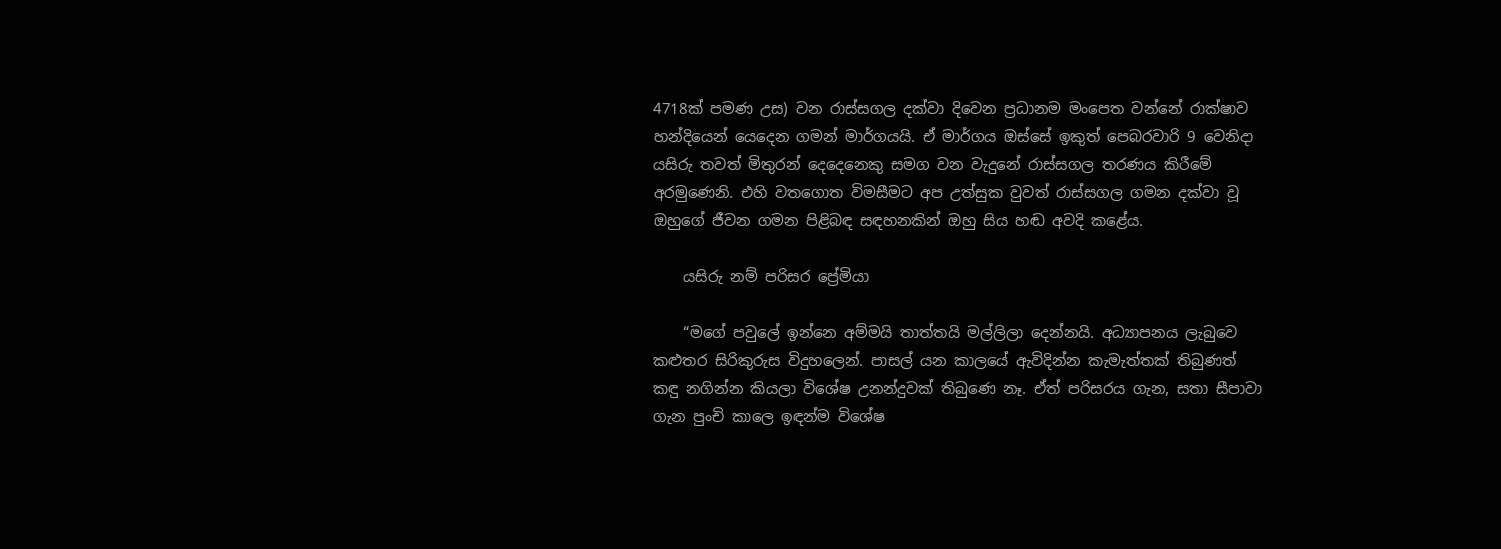4718ක් පමණ උස) වන රාස්සගල දක්වා දිවෙන ප්‍රධානම මංපෙත වන්නේ රාක්ෂාව හන්දියෙන් යෙදෙන ගමන් මාර්ගයයි. ඒ මාර්ගය ඔස්සේ ඉකුත් පෙබරවාරි 9 වෙනිදා යසිරු තවත් මිතුරන් දෙදෙනෙකු සමග වන වැදුනේ රාස්සගල තරණය කිරීමේ අරමුණෙනි. එහි වතගොත විමසීමට අප උත්සුක වුවත් රාස්සගල ගමන දක්වා වූ ඔහුගේ ජීවන ගමන පිළිබඳ සඳහනකින් ඔහු සිය හඬ අවදි කළේය.

    යසිරු නම් පරිසර ප්‍රේමියා

    “මගේ පවුලේ ඉන්නෙ අම්මයි තාත්තයි මල්ලිලා දෙන්නයි. අධ්‍යාපනය ලැබුවෙ කළුතර සිරිකුරුස විදුහලෙන්. පාසල් යන කාලයේ ඇවිදින්න කැමැත්තක් තිබුණත් කඳු නගින්න කියලා විශේෂ උනන්දුවක් තිබුණෙ නෑ. ඒත් පරිසරය ගැන, සතා සීපාවා ගැන පුංචි කාලෙ ඉඳන්ම විශේෂ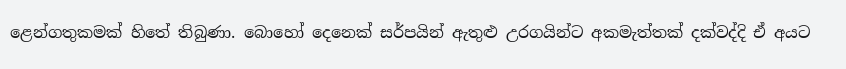ළෙන්ගතුකමක් හිතේ තිබුණා. බොහෝ දෙනෙක් සර්පයින් ඇතුළු උරගයින්ට අකමැත්තක් දක්වද්දි ඒ අයට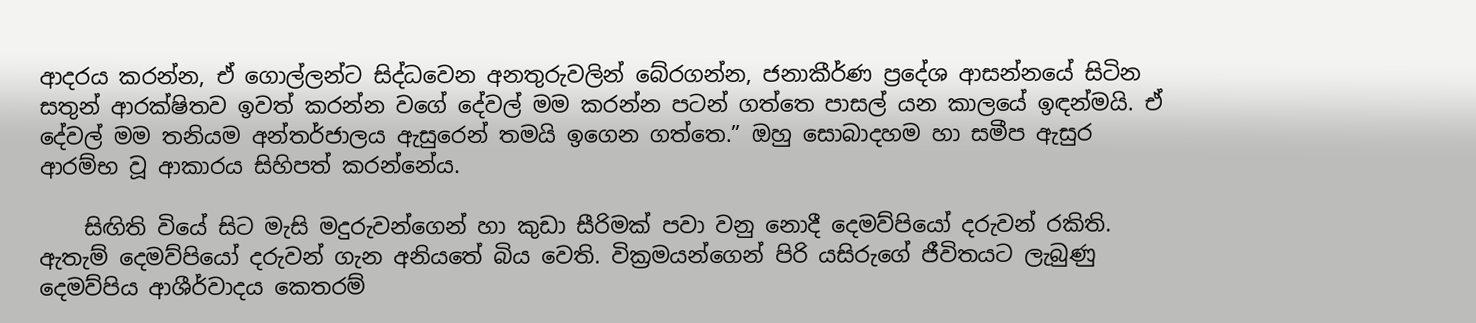ආදරය කරන්න, ඒ ගොල්ලන්ට සිද්ධවෙන අනතුරුවලින් බේරගන්න, ජනාකීර්ණ ප්‍රදේශ ආසන්නයේ සිටින සතුන් ආරක්ෂිතව ඉවත් කරන්න වගේ දේවල් මම කරන්න පටන් ගත්තෙ පාසල් යන කාලයේ ඉඳන්මයි. ඒ දේවල් මම තනියම අන්තර්ජාලය ඇසුරෙන් තමයි ඉගෙන ගත්තෙ.” ඔහු සොබාදහම හා සමීප ඇසුර ආරම්භ වූ ආකාරය සිහිපත් කරන්නේය.

    සිඟිති වියේ සිට මැසි මදුරුවන්ගෙන් හා කුඩා සීරිමක් පවා වනු නොදී දෙමව්පියෝ දරුවන් රකිති. ඇතැම් දෙමව්පියෝ දරුවන් ගැන අනියතේ බිය වෙති. වික්‍රමයන්ගෙන් පිරි ‍යසිරුගේ ජීවිතයට ලැබුණු දෙමව්පිය ආශීර්වාදය කෙතරම්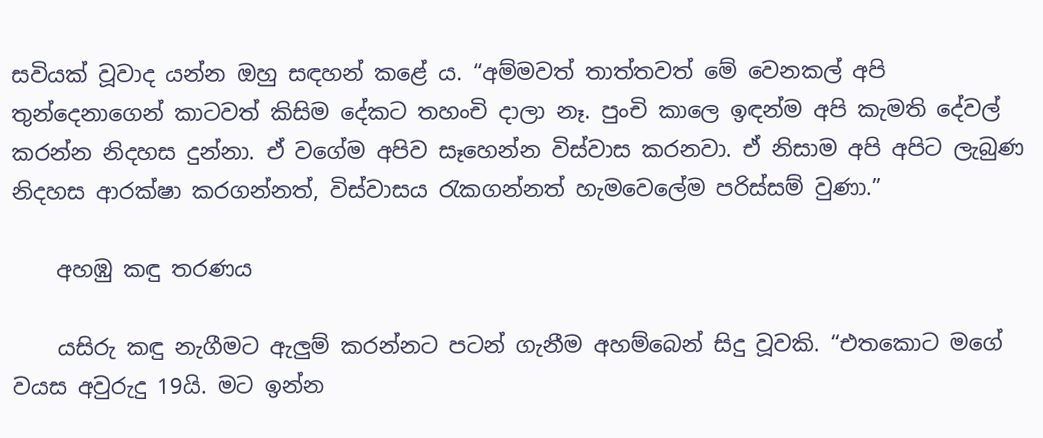සවියක් වූවාද යන්න ඔහු සඳහන් කළේ ය. “අම්මවත් තාත්තවත් මේ වෙනකල් අපි තුන්දෙනාගෙන් කාටවත් කිසිම දේකට තහංචි දාලා නෑ. පුංචි කාලෙ ඉඳන්ම අපි කැමති දේවල් කරන්න නිදහස දුන්නා. ඒ වගේම අපිව සෑහෙන්න විස්වාස කරනවා. ඒ නිසාම අපි අපිට ලැබුණ නිදහස ආරක්ෂා කරගන්නත්, විස්වාසය රැකගන්නත් හැමවෙලේම පරිස්සම් වුණා.”

    අහඹු කඳු තරණය

    යසිරු කඳු නැගීමට ඇලුම් කරන්නට පටන් ගැනීම අහම්බෙන් සිදු වූවකි. “එතකොට මගේ වයස අවුරුදු 19යි. මට ඉන්න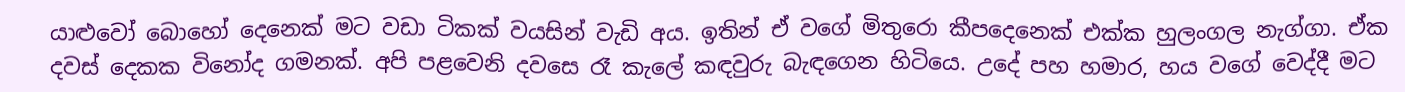යාළුවෝ බොහෝ දෙනෙක් මට වඩා ටිකක් වයසින් වැඩි අය. ඉතින් ඒ වගේ මිතුරො කීපදෙනෙක් එක්ක හුලංගල නැග්ගා. ඒක දවස් දෙකක විනෝද ගමනක්. අපි පළවෙනි දවසෙ රෑ කැලේ කඳවුරු බැඳගෙන හිටියෙ. උදේ පහ හමාර, හය වගේ වෙද්දී මට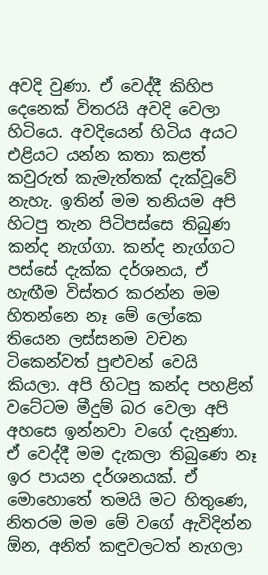අවදි වුණා. ඒ වෙද්දී කිහිප දෙනෙක් විතරයි අවදි වෙලා හිටියෙ. අවදියෙන් හිටිය අයට එළියට යන්න කතා කළත් කවුරුත් කැමැත්තක් දැක්වූවේ නැහැ. ඉතින් මම තනියම අපි හිටපු තැන පිටිපස්සෙ තිබුණ කන්ද නැග්ගා. කන්ද නැග්ගට පස්සේ දැක්ක දර්ශනය, ඒ හැඟීම විස්තර කරන්න මම හිතන්නෙ නෑ මේ ලෝකෙ තියෙන ලස්සනම වචන ටිකෙන්වත් පුළුවන් වෙයි කියලා. අපි හිටපු කන්ද පහළින් වටේටම මීදුම් බර වෙලා අපි අහසෙ ඉන්නවා වගේ දැනුණා. ඒ වෙද්දී මම දැකලා තිබුණෙ නෑ ඉර පායන දර්ශනයක්. ඒ මොහොතේ තමයි මට හිතුණෙ, නිතරම මම මේ වගේ ඇවිදින්න ඕන, අනිත් කඳුවලටත් නැගලා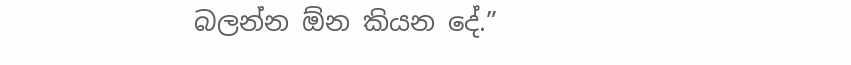බලන්න ඕන කියන දේ.”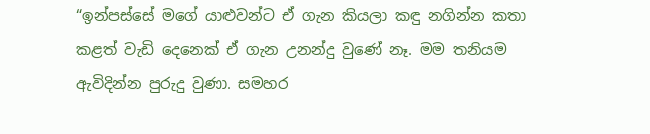“ඉන්පස්සේ මගේ යාළුවන්ට ඒ ගැන කියලා කඳු නගින්න කතා කළත් වැඩි දෙනෙක් ඒ ගැන උනන්දු වුණේ නෑ. මම තනියම ඇවිදින්න පුරුදු වුණා. සමහර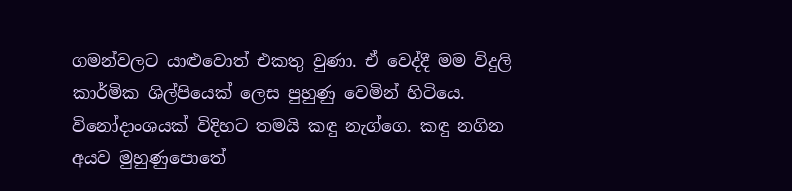ගමන්වලට යාළුවොත් එකතු වුණා. ඒ වෙද්දී මම විදුලි කාර්මික ශිල්පියෙක් ලෙස පුහුණු වෙමින් හිටියෙ. විනෝදාංශයක් විදිහට තමයි කඳු නැග්ගෙ. කඳු නගින අයව මුහුණුපොතේ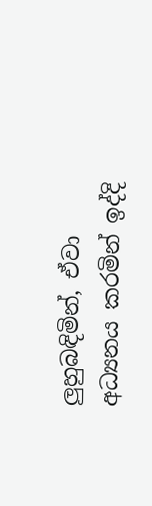ලුහුබඳිමින්, ඒවා අධ්‍යනය කරමින් ඉද්දි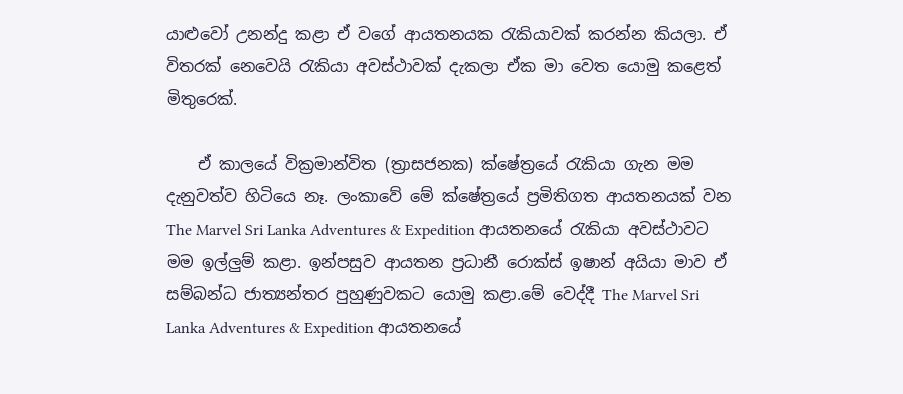යාළුවෝ උනන්දු කළා ඒ වගේ ආයතනයක රැකියාවක් කරන්න කියලා. ඒ විතරක් නෙවෙයි රැකියා අවස්ථාවක් දැකලා ඒක මා වෙත යොමු කළෙත් මිතුරෙක්.

    ඒ කාලයේ වික්‍රමාන්විත (ත්‍රාසජනක) ක්ෂේත්‍රයේ රැකියා ගැන මම දැනුවත්ව හිටියෙ නෑ. ලංකාවේ මේ ක්ෂේත්‍රයේ ප්‍රමිතිගත ආයතනයක් වන The Marvel Sri Lanka Adventures & Expedition ආයතනයේ රැකියා අවස්ථාවට මම ඉල්ලුම් කළා. ඉන්පසුව ආයතන ප්‍රධානී රොක්ස් ඉෂාන් අයියා මාව ඒ සම්බන්ධ ජාත්‍යන්තර පුහුණුවකට යොමු කළා.මේ වෙද්දී The Marvel Sri Lanka Adventures & Expedition ආයතනයේ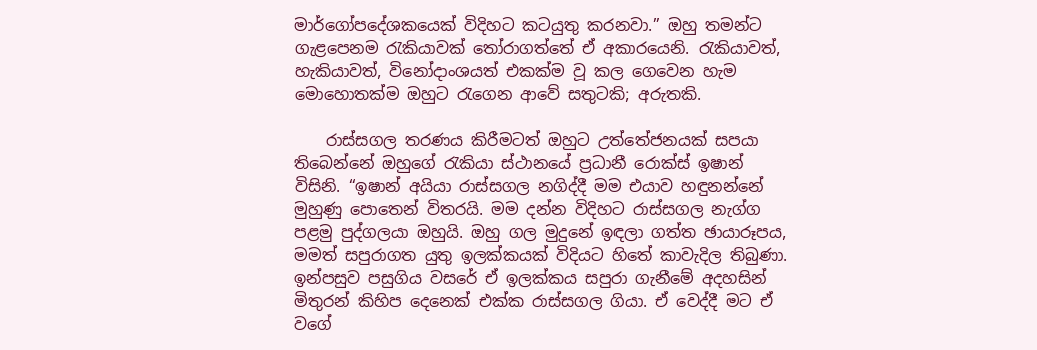මාර්ගෝපදේශකයෙක් විදිහට කටයුතු කරනවා.” ඔහු තමන්ට ගැළපෙනම රැකියාවක් තෝරාගත්තේ ඒ අකාරයෙනි. රැකියාවත්, හැකියාවත්, විනෝදාංශයත් එකක්ම වූ කල ගෙවෙන හැම මොහොතක්ම ඔහුට රැගෙන ආවේ සතුටකි; අරුතකි.

    රාස්සගල තරණය කිරීමටත් ඔහුට උත්තේජනයක් සපයා තිබෙන්නේ ඔහුගේ රැකියා ස්ථානයේ ප්‍රධානී රොක්ස් ඉෂාන් විසිනි. “ඉෂාන් අයියා රාස්සගල නගිද්දී මම එයාව හඳුනන්නේ මුහුණු පොතෙන් විතරයි. මම දන්න විදිහට රාස්සගල නැග්ග පළමු පුද්ගලයා ඔහුයි. ඔහු ගල මුදුනේ ඉඳලා ගත්ත ඡායාරූපය, මමත් සපුරාගත යුතු ඉලක්කයක් විදියට හිතේ කාවැදිල තිබුණා. ඉන්පසුව පසුගිය වසරේ ඒ ඉලක්කය සපුරා ගැනීමේ අදහසින් මිතුරන් කිහිප දෙනෙක් එක්ක රාස්සගල ගියා. ඒ වෙද්දී මට ඒ වගේ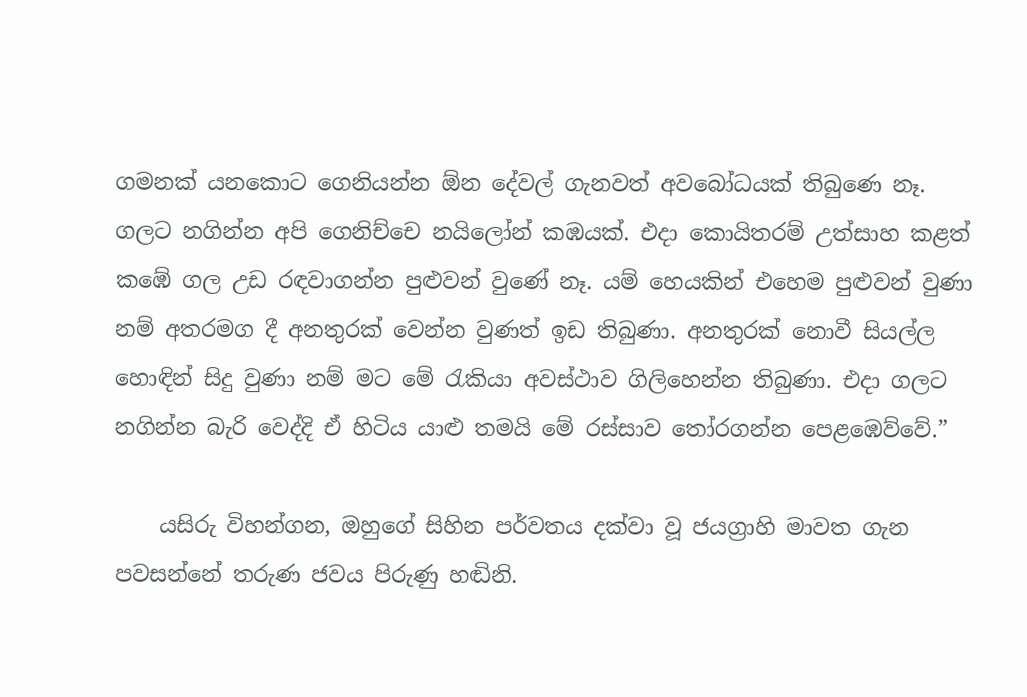ගමනක් යනකොට ගෙනියන්න ඕන දේවල් ගැනවත් අවබෝධයක් තිබුණෙ නෑ. ගලට නගින්න අපි ගෙනිච්චෙ නයිලෝන් කඹයක්. එදා කොයිතරම් උත්සාහ කළත් කඹේ ගල උඩ රඳවාගන්න පුළුවන් වුණේ නෑ. යම් හෙයකින් එහෙම පුළුවන් වුණා නම් අතරමග දී අනතුරක් වෙන්න වුණත් ඉඩ තිබුණා. අනතුරක් නොවී සියල්ල හොඳින් සිදු වුණා නම් මට මේ රැකියා අවස්ථාව ගිලිහෙන්න තිබුණා. එදා ගලට නගින්න බැරි වෙද්දි ඒ හිටිය යාළු තමයි මේ රස්සාව තෝරගන්න පෙළඹෙව්වේ.”

    යසිරු විහන්ගන, ඔහුගේ සිහින පර්වතය දක්වා වූ ජයග්‍රාහි මාවත ගැන පවසන්නේ තරුණ ජවය පිරුණු හඬිනි.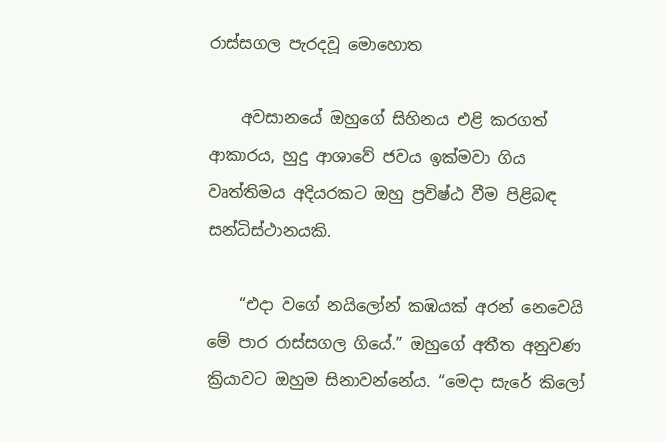රාස්සගල පැරදවූ මොහොත

    අවසානයේ ඔහුගේ සිහිනය එළි කරගත් ආකාරය, හුදු ආශාවේ ජවය ඉක්මවා ගිය වෘත්තිමය අදියරකට ඔහු ප්‍රවිෂ්ඨ වීම පිළිබඳ සන්ධිස්ථානයකි.

    “එදා වගේ නයිලෝන් කඹයක් අරන් නෙවෙයි මේ පාර රාස්සගල ගියේ.” ඔහුගේ අතීත අනුවණ ක්‍රියාවට ඔහුම සිනාවන්නේය. “මෙදා සැරේ කිලෝ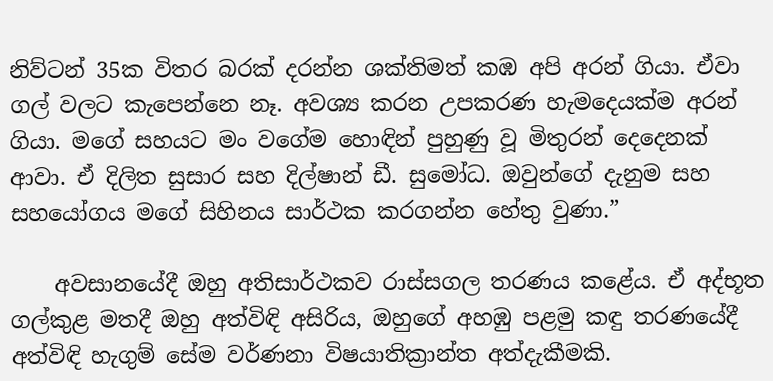නිව්ටන් 35ක විතර බරක් දරන්න ශක්තිමත් කඹ අපි අරන් ගියා. ඒවා ගල් වලට කැපෙන්නෙ නෑ. අවශ්‍ය කරන උපකරණ හැමදෙයක්ම අරන් ගියා. මගේ සහයට මං වගේම හොඳින් පුහුණු වූ මිතුරන් දෙදෙනක් ආවා. ඒ දිලිත සුසාර සහ දිල්ෂාන් ඩී. සුමෝධ. ඔවුන්ගේ දැනුම සහ සහයෝගය මගේ සිහිනය සාර්ථක කරගන්න හේතු වුණා.”

    අවසානයේදී ඔහු අතිසාර්ථකව රාස්සගල තරණය කළේය. ඒ අද්භූත ගල්කුළ මතදී ඔහු අත්විඳි අසිරිය, ඔහුගේ අහඹු පළමු කඳු තරණයේදී අත්විඳි හැගුම් සේම වර්ණනා විෂයාතික්‍රාන්ත අත්දැකීමකි.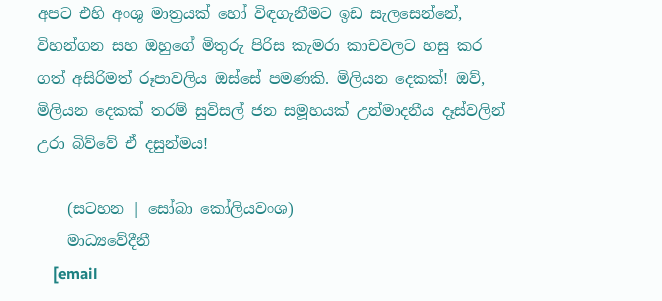අපට එහි අංශු මාත්‍රයක් හෝ විඳගැනීමට ඉඩ සැලසෙන්නේ, විහන්ගන සහ ඔහුගේ මිතුරු පිරිස කැමරා කාචවලට හසු කර ගත් අසිරිමත් රූපාවලිය ඔස්සේ පමණකි. මිලියන දෙකක්! ඔව්, මිලියන දෙකක් තරම් සුවිසල් ජන සමූහයක් උන්මාදනීය දෑස්වලින් උරා බිව්වේ ඒ දසුන්මය!

    (සටහන | සෝබා කෝලියවංශ)
    මාධ්‍යවේදීනී
    [email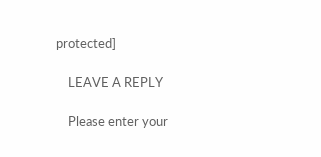protected]

    LEAVE A REPLY

    Please enter your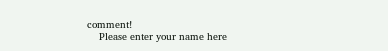comment!
    Please enter your name here